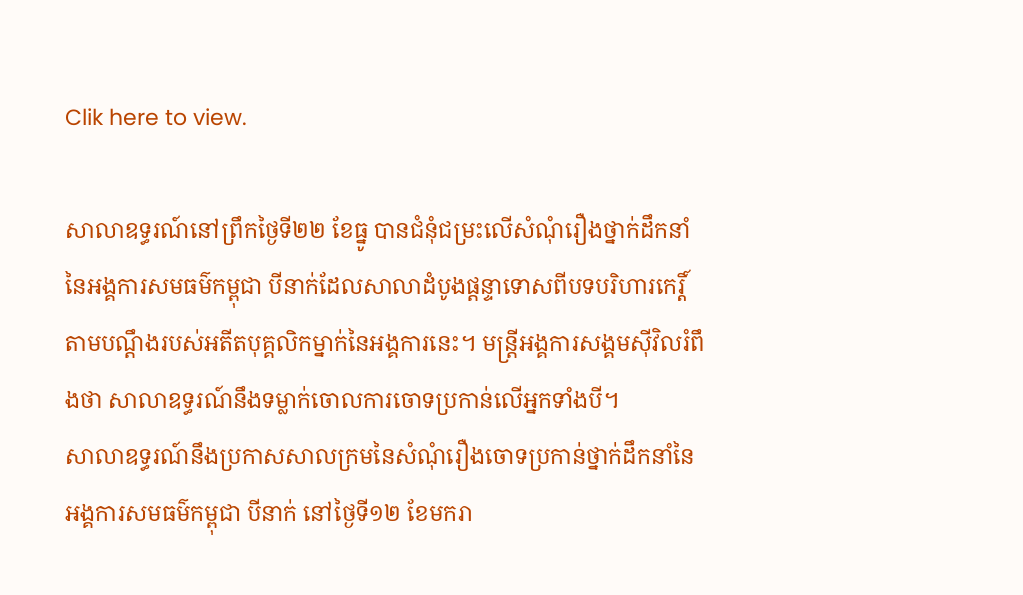Clik here to view.

សាលាឧទ្ធរណ៍នៅព្រឹកថ្ងៃទី២២ ខែធ្នូ បានជំនុំជម្រះលើសំណុំរឿងថ្នាក់ដឹកនាំនៃអង្គការសមធម៌កម្ពុជា បីនាក់ដែលសាលាដំបូងផ្ដន្ទាទោសពីបទបរិហារកេរ្តិ៍តាមបណ្ដឹងរបស់អតីតបុគ្គលិកម្នាក់នៃអង្គការនេះ។ មន្ត្រីអង្គការសង្គមស៊ីវិលរំពឹងថា សាលាឧទ្ធរណ៍នឹងទម្លាក់ចោលការចោទប្រកាន់លើអ្នកទាំងបី។
សាលាឧទ្ធរណ៍នឹងប្រកាសសាលក្រមនៃសំណុំរឿងចោទប្រកាន់ថ្នាក់ដឹកនាំនៃអង្គការសមធម៌កម្ពុជា បីនាក់ នៅថ្ងៃទី១២ ខែមករា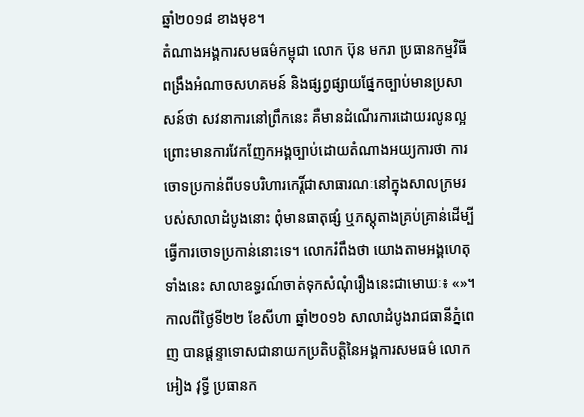ឆ្នាំ២០១៨ ខាងមុខ។
តំណាងអង្គការសមធម៌កម្ពុជា លោក ប៊ុន មករា ប្រធានកម្មវិធីពង្រឹងអំណាចសហគមន៍ និងផ្សព្វផ្សាយផ្នែកច្បាប់មានប្រសាសន៍ថា សវនាការនៅព្រឹកនេះ គឺមានដំណើរការដោយរលូនល្អ ព្រោះមានការវែកញែកអង្គច្បាប់ដោយតំណាងអយ្យការថា ការចោទប្រកាន់ពីបទបរិហារកេរ្តិ៍ជាសាធារណៈនៅក្នុងសាលក្រមរបស់សាលាដំបូងនោះ ពុំមានធាតុផ្សំ ឬភស្តុតាងគ្រប់គ្រាន់ដើម្បីធ្វើការចោទប្រកាន់នោះទេ។ លោករំពឹងថា យោងតាមអង្គហេតុទាំងនេះ សាលាឧទ្ធរណ៍ចាត់ទុកសំណុំរឿងនេះជាមោឃៈ៖ «»។
កាលពីថ្ងៃទី២២ ខែសីហា ឆ្នាំ២០១៦ សាលាដំបូងរាជធានីភ្នំពេញ បានផ្ដន្ទាទោសជានាយកប្រតិបត្តិនៃអង្គការសមធម៌ លោក អៀង វុទ្ធី ប្រធានក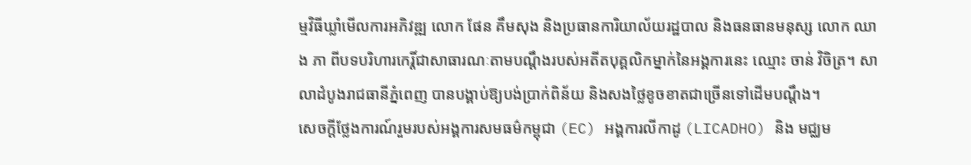ម្មវិធីឃ្លាំមើលការអភិវឌ្ឍ លោក ផែន គឹមសុង និងប្រធានការិយាល័យរដ្ឋបាល និងធនធានមនុស្ស លោក ឈាង ភា ពីបទបរិហារកេរ្តិ៍ជាសាធារណៈតាមបណ្ដឹងរបស់អតីតបុគ្គលិកម្នាក់នៃអង្គការនេះ ឈ្មោះ ចាន់ វិចិត្រ។ សាលាដំបូងរាជធានីភ្នំពេញ បានបង្គាប់ឱ្យបង់ប្រាក់ពិន័យ និងសងថ្លៃខូចខាតជាច្រើនទៅដើមបណ្ដឹង។
សេចក្ដីថ្លែងការណ៍រួមរបស់អង្គការសមធម៌កម្ពុជា (EC) អង្គការលីកាដូ (LICADHO) និង មជ្ឈម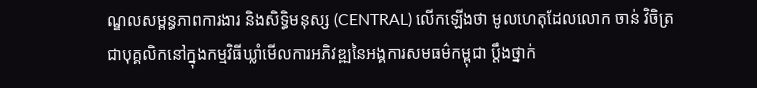ណ្ឌលសម្ពន្ធភាពការងារ និងសិទ្ធិមនុស្ស (CENTRAL) លើកឡើងថា មូលហេតុដែលលោក ចាន់ វិចិត្រ ជាបុគ្គលិកនៅក្នុងកម្មវិធីឃ្លាំមើលការអភិវឌ្ឍនៃអង្គការសមធម៌កម្ពុជា ប្ដឹងថ្នាក់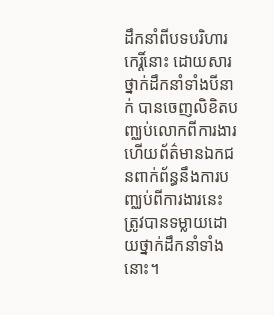ដឹកនាំពីបទបរិហារកេរ្តិ៍នោះ ដោយសារថ្នាក់ដឹកនាំទាំងបីនាក់ បានចេញលិខិតបញ្ឈប់លោកពីការងារ ហើយព័ត៌មានឯកជនពាក់ព័ន្ធនឹងការបញ្ឈប់ពីការងារនេះ ត្រូវបានទម្លាយដោយថ្នាក់ដឹកនាំទាំងនោះ។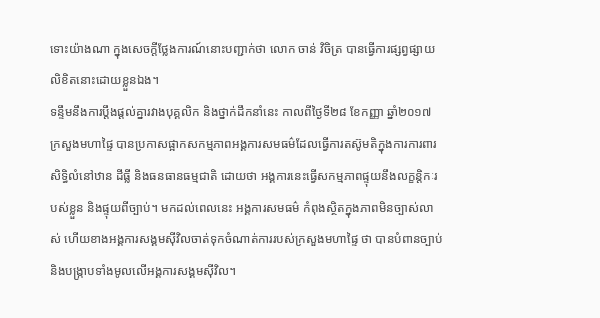ទោះយ៉ាងណា ក្នុងសេចក្ដីថ្លែងការណ៍នោះបញ្ជាក់ថា លោក ចាន់ វិចិត្រ បានធ្វើការផ្សព្វផ្សាយលិខិតនោះដោយខ្លួនឯង។
ទន្ទឹមនឹងការប្ដឹងផ្ដល់គ្នារវាងបុគ្គលិក និងថ្នាក់ដឹកនាំនេះ កាលពីថ្ងៃទី២៨ ខែកញ្ញា ឆ្នាំ២០១៧ ក្រសួងមហាផ្ទៃ បានប្រកាសផ្អាកសកម្មភាពអង្គការសមធម៌ដែលធ្វើការតស៊ូមតិក្នុងការការពារសិទ្ធិលំនៅឋាន ដីធ្លី និងធនធានធម្មជាតិ ដោយថា អង្គការនេះធ្វើសកម្មភាពផ្ទុយនឹងលក្ខន្តិកៈរបស់ខ្លួន និងផ្ទុយពីច្បាប់។ មកដល់ពេលនេះ អង្គការសមធម៌ កំពុងស្ថិតក្នុងភាពមិនច្បាស់លាស់ ហើយខាងអង្គការសង្គមស៊ីវិលចាត់ទុកចំណាត់ការរបស់ក្រសួងមហាផ្ទៃ ថា បានបំពានច្បាប់ និងបង្ក្រាបទាំងមូលលើអង្គការសង្គមស៊ីវិល។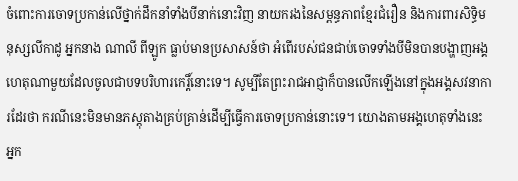ចំពោះការចោទប្រកាន់លើថ្នាក់ដឹកនាំទាំងបីនាក់នោះវិញ នាយករងនៃសម្ពន្ធភាពខ្មែរជំរឿន និងការពារសិទ្ធិមនុស្សលីកាដូ អ្នកនាង ណាលី ពីឡូក ធ្លាប់មានប្រសាសន៍ថា អំពើរបស់ជនជាប់ចោទទាំងបីមិនបានបង្ហាញអង្គហេតុណាមួយដែលចូលជាបទបរិហារកេរ្តិ៍នោះទេ។ សូម្បីតែព្រះរាជអាជ្ញាក៏បានលើកឡើងនៅក្នុងអង្គសវនាការដែរថា ករណីនេះមិនមានភស្តុតាងគ្រប់គ្រាន់ដើម្បីធ្វើការចោទប្រកាន់នោះទេ។ យោងតាមអង្គហេតុទាំងនេះ អ្នក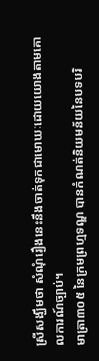ស្រីសង្ឃឹមថា សំណុំរឿងនេះនឹងចាត់ទុកជាមោឃៈដោយយោងតាមគោលការណ៍ច្បាប់។
មាត្រា៣០៥ នៃក្រមព្រហ្មទណ្ឌ បានកំណត់និយមន័យនៃបទបរិ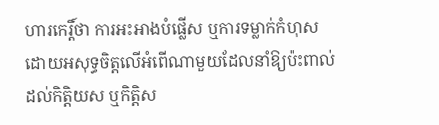ហារកេរ្តិ៍ថា ការអះអាងបំផ្លើស ឬការទម្លាក់កំហុសដោយអសុទ្ធចិត្តលើអំពើណាមួយដែលនាំឱ្យប៉ះពាល់ដល់កិត្តិយស ឬកិត្តិស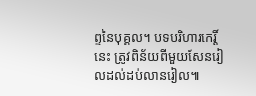ព្ទនៃបុគ្គល។ បទបរិហារកេរ្តិ៍នេះ ត្រូវពិន័យពីមួយសែនរៀលដល់ដប់លានរៀល៕